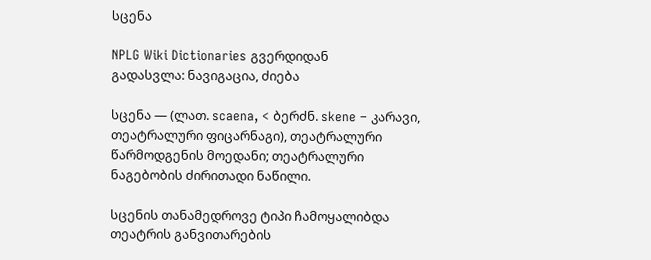სცენა

NPLG Wiki Dictionaries გვერდიდან
გადასვლა: ნავიგაცია, ძიება

სცენა — (ლათ. scaena, < ბერძნ. skene – კარავი, თეატრალური ფიცარნაგი), თეატრალური წარმოდგენის მოედანი; თეატრალური ნაგებობის ძირითადი ნაწილი.

სცენის თანამედროვე ტიპი ჩამოყალიბდა თეატრის განვითარების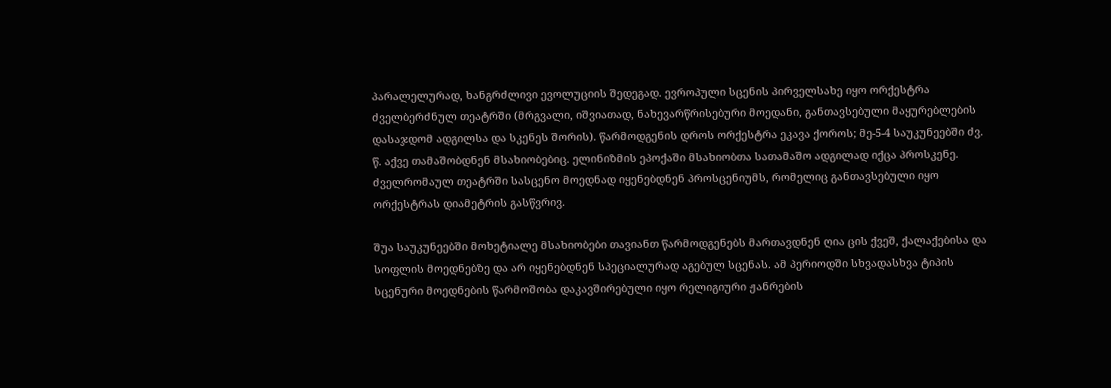პარალელურად, ხანგრძლივი ევოლუციის შედეგად. ევროპული სცენის პირველსახე იყო ორქესტრა ძველბერძნულ თეატრში (მრგვალი, იშვიათად, ნახევარწრისებური მოედანი, განთავსებული მაყურებლების დასაჯდომ ადგილსა და სკენეს შორის). წარმოდგენის დროს ორქესტრა ეკავა ქოროს; მე-5-4 საუკუნეებში ძვ. წ. აქვე თამაშობდნენ მსახიობებიც. ელინიზმის ეპოქაში მსახიობთა სათამაშო ადგილად იქცა პროსკენე. ძველრომაულ თეატრში სასცენო მოედნად იყენებდნენ პროსცენიუმს, რომელიც განთავსებული იყო ორქესტრას დიამეტრის გასწვრივ.

შუა საუკუნეებში მოხეტიალე მსახიობები თავიანთ წარმოდგენებს მართავდნენ ღია ცის ქვეშ, ქალაქებისა და სოფლის მოედნებზე და არ იყენებდნენ სპეციალურად აგებულ სცენას. ამ პერიოდში სხვადასხვა ტიპის სცენური მოედნების წარმოშობა დაკავშირებული იყო რელიგიური ჟანრების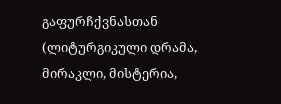გაფურჩქვნასთან (ლიტურგიკული დრამა, მირაკლი, მისტერია,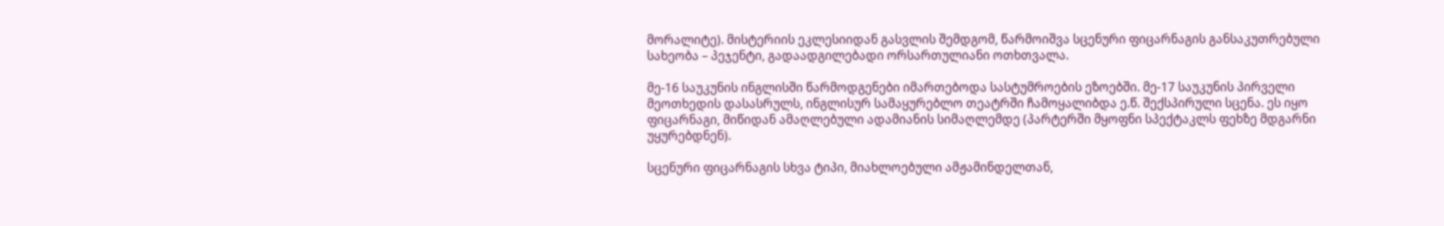მორალიტე). მისტერიის ეკლესიიდან გასვლის შემდგომ, წარმოიშვა სცენური ფიცარნაგის განსაკუთრებული სახეობა – პეჯენტი, გადაადგილებადი ორსართულიანი ოთხთვალა.

მე-16 საუკუნის ინგლისში წარმოდგენები იმართებოდა სასტუმროების ეზოებში. მე-17 საუკუნის პირველი მეოთხედის დასასრულს, ინგლისურ სამაყურებლო თეატრში ჩამოყალიბდა ე.წ. შექსპირული სცენა. ეს იყო ფიცარნაგი, მიწიდან ამაღლებული ადამიანის სიმაღლემდე (პარტერში მყოფნი სპექტაკლს ფეხზე მდგარნი უყურებდნენ).

სცენური ფიცარნაგის სხვა ტიპი, მიახლოებული ამჟამინდელთან,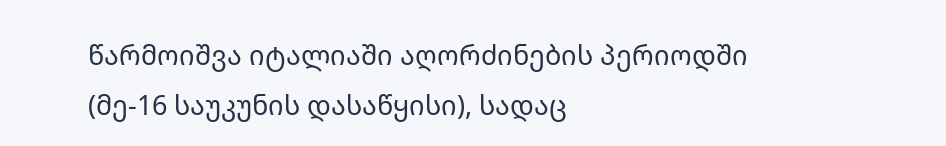წარმოიშვა იტალიაში აღორძინების პერიოდში (მე-16 საუკუნის დასაწყისი), სადაც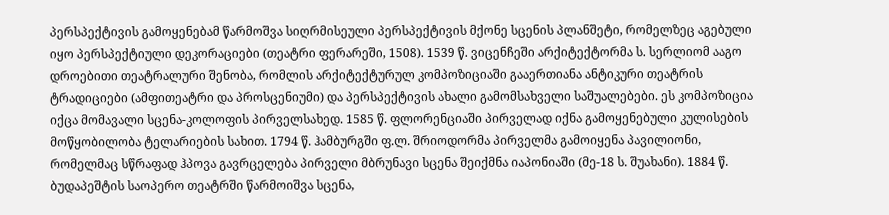პერსპექტივის გამოყენებამ წარმოშვა სიღრმისეული პერსპექტივის მქონე სცენის პლანშეტი, რომელზეც აგებული იყო პერსპექტიული დეკორაციები (თეატრი ფერარეში, 1508). 1539 წ. ვიცენჩეში არქიტექტორმა ს. სერლიომ ააგო დროებითი თეატრალური შენობა, რომლის არქიტექტურულ კომპოზიციაში გააერთიანა ანტიკური თეატრის ტრადიციები (ამფითეატრი და პროსცენიუმი) და პერსპექტივის ახალი გამომსახველი საშუალებები. ეს კომპოზიცია იქცა მომავალი სცენა-კოლოფის პირველსახედ. 1585 წ. ფლორენციაში პირველად იქნა გამოყენებული კულისების მოწყობილობა ტელარიების სახით. 1794 წ. ჰამბურგში ფ.ლ. შრიოდორმა პირველმა გამოიყენა პავილიონი, რომელმაც სწრაფად ჰპოვა გავრცელება პირველი მბრუნავი სცენა შეიქმნა იაპონიაში (მე-18 ს. შუახანი). 1884 წ. ბუდაპეშტის საოპერო თეატრში წარმოიშვა სცენა,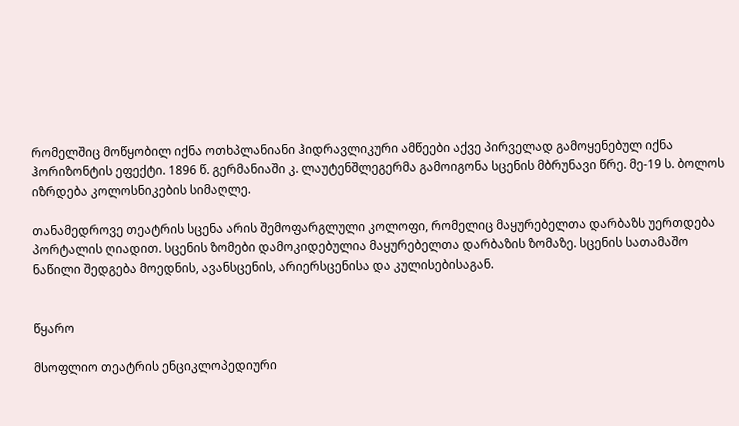რომელშიც მოწყობილ იქნა ოთხპლანიანი ჰიდრავლიკური ამწეები აქვე პირველად გამოყენებულ იქნა ჰორიზონტის ეფექტი. 1896 წ. გერმანიაში კ. ლაუტენშლეგერმა გამოიგონა სცენის მბრუნავი წრე. მე-19 ს. ბოლოს იზრდება კოლოსნიკების სიმაღლე.

თანამედროვე თეატრის სცენა არის შემოფარგლული კოლოფი, რომელიც მაყურებელთა დარბაზს უერთდება პორტალის ღიადით. სცენის ზომები დამოკიდებულია მაყურებელთა დარბაზის ზომაზე. სცენის სათამაშო ნაწილი შედგება მოედნის, ავანსცენის, არიერსცენისა და კულისებისაგან.


წყარო

მსოფლიო თეატრის ენციკლოპედიური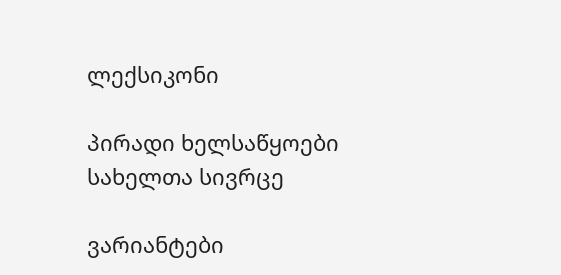ლექსიკონი

პირადი ხელსაწყოები
სახელთა სივრცე

ვარიანტები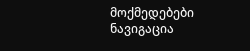მოქმედებები
ნავიგაცია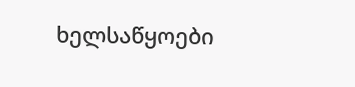ხელსაწყოები